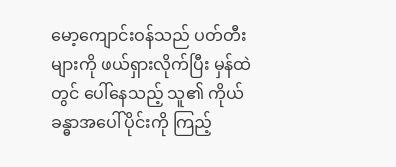မော့ကျောင်းဝန်သည် ပတ်တီးများကို ဖယ်ရှားလိုက်ပြီး မှန်ထဲတွင် ပေါ်နေသည့် သူ၏ ကိုယ်ခန္ဓာအပေါ်ပိုင်းကို ကြည့်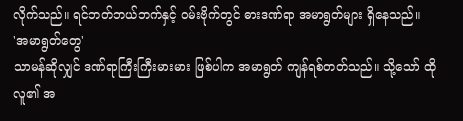လိုက်သည်။ ရင်ဘတ်ဘယ်ဘက်နှင့် ဝမ်းဗိုက်တွင် ဓားဒဏ်ရာ အမာရွတ်များ ရှိနေသည်။
'အမာရွတ်တွေ'
သာမန်ဆိုလျှင် ဒဏ်ရာကြီးကြီးမားမား ဖြစ်ပါက အမာရွတ် ကျန်ရစ်တတ်သည်။ သို့သော် ထိုလူ၏ အ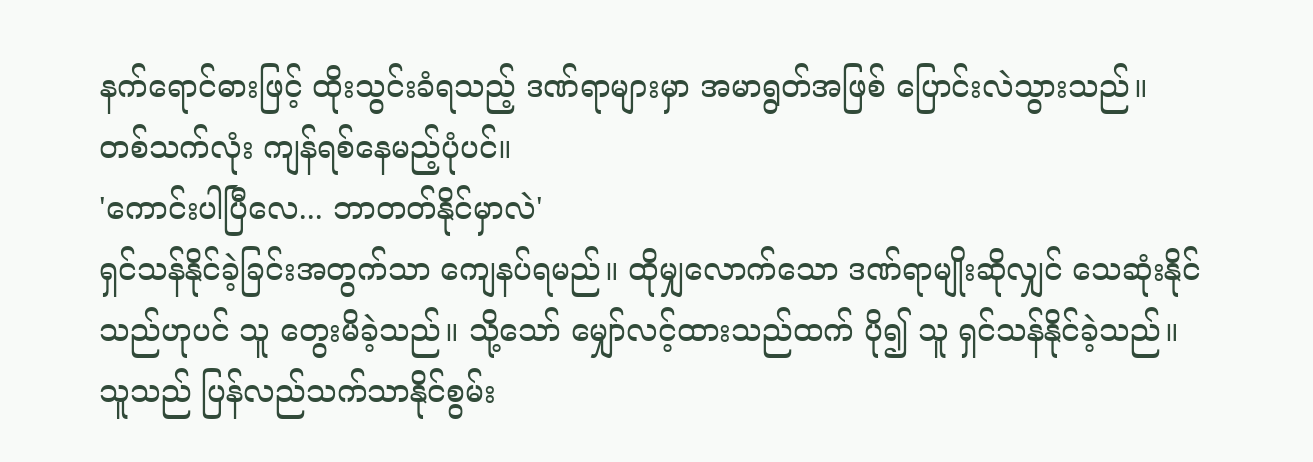နက်ရောင်ဓားဖြင့် ထိုးသွင်းခံရသည့် ဒဏ်ရာများမှာ အမာရွတ်အဖြစ် ပြောင်းလဲသွားသည်။ တစ်သက်လုံး ကျန်ရစ်နေမည့်ပုံပင်။
'ကောင်းပါပြီလေ... ဘာတတ်နိုင်မှာလဲ'
ရှင်သန်နိုင်ခဲ့ခြင်းအတွက်သာ ကျေနပ်ရမည်။ ထိုမျှလောက်သော ဒဏ်ရာမျိုးဆိုလျှင် သေဆုံးနိုင် သည်ဟုပင် သူ တွေးမိခဲ့သည်။ သို့သော် မျှော်လင့်ထားသည်ထက် ပို၍ သူ ရှင်သန်နိုင်ခဲ့သည်။ သူသည် ပြန်လည်သက်သာနိုင်စွမ်း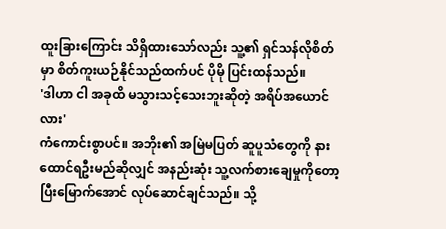ထူးခြားကြောင်း သိရှိထားသော်လည်း သူ့၏ ရှင်သန်လိုစိတ်မှာ စိတ်ကူးယဉ်နိုင်သည်ထက်ပင် ပိုမို ပြင်းထန်သည်။
'ဒါဟာ ငါ အခုထိ မသွားသင့်သေးဘူးဆိုတဲ့ အရိပ်အယောင်လား'
ကံကောင်းစွာပင်။ အဘိုး၏ အမြဲမပြတ် ဆူပူသံတွေကို နားထောင်ရဦးမည်ဆိုလျှင် အနည်းဆုံး သူ့လက်စားချေမှုကိုတော့ ပြီးမြောက်အောင် လုပ်ဆောင်ချင်သည်။ သို့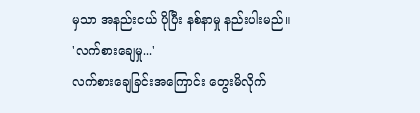မှသာ အနည်းငယ် ပိုပြီး နစ်နာမှု နည်းပါးမည်။
'လက်စားချေမှု...'
လက်စားချေခြင်းအကြောင်း တွေးမိလိုက်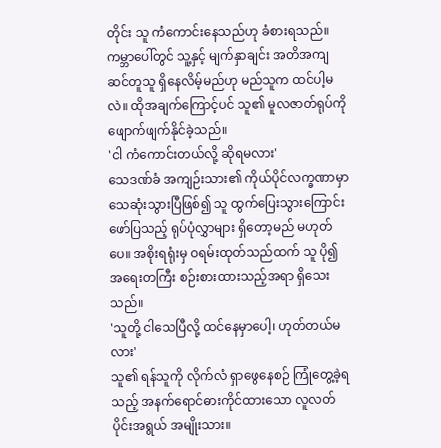တိုင်း သူ ကံကောင်းနေသည်ဟု ခံစားရသည်။ ကမ္ဘာပေါ်တွင် သူ့နှင့် မျက်နှာချင်း အတိအကျ ဆင်တူသူ ရှိနေလိမ့်မည်ဟု မည်သူက ထင်ပါ့မလဲ။ ထိုအချက်ကြောင့်ပင် သူ၏ မူလဇာတ်ရုပ်ကို ဖျောက်ဖျက်နိုင်ခဲ့သည်။
'ငါ ကံကောင်းတယ်လို့ ဆိုရမလား'
သေဒဏ်ခံ အကျဉ်းသား၏ ကိုယ်ပိုင်လက္ခဏာမှာ သေဆုံးသွားပြီဖြစ်၍ သူ ထွက်ပြေးသွားကြောင်း ဖော်ပြသည့် ရုပ်ပုံလွှာများ ရှိတော့မည် မဟုတ်ပေ။ အစိုးရရုံးမှ ဝရမ်းထုတ်သည်ထက် သူ ပို၍ အရေးတကြီး စဉ်းစားထားသည့်အရာ ရှိသေးသည်။
'သူတို့ ငါသေပြီလို့ ထင်နေမှာပေါ့၊ ဟုတ်တယ်မလား'
သူ၏ ရန်သူကို လိုက်လံ ရှာဖွေနေစဉ် ကြုံတွေ့ခဲ့ရသည့် အနက်ရောင်ဓားကိုင်ထားသော လူလတ်ပိုင်းအရွယ် အမျိုးသား။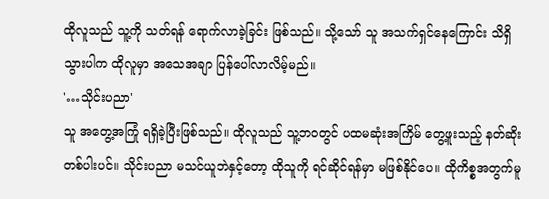ထိုလူသည် သူ့ကို သတ်ရန် ရောက်လာခဲ့ခြင်း ဖြစ်သည်။ သို့သော် သူ အသက်ရှင်နေကြောင်း သိရှိသွားပါက ထိုလူမှာ အသေအချာ ပြန်ပေါ်လာလိမ့်မည်။
'…သိုင်းပညာ'
သူ အတွေ့အကြုံ ရရှိခဲ့ပြီးဖြစ်သည်။ ထိုလူသည် သူ့ဘဝတွင် ပထမဆုံးအကြိမ် တွေ့ဖူးသည့် နတ်ဆိုးတစ်ပါးပင်။ သိုင်းပညာ မသင်ယူဘဲနှင့်တော့ ထိုသူကို ရင်ဆိုင်ရန်မှာ မဖြစ်နိုင်ပေ။ ထိုကိစ္စအတွက်မူ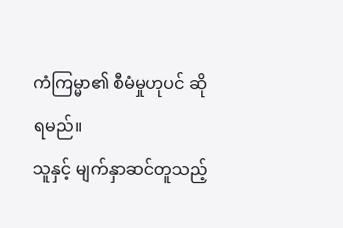ကံကြမ္မာ၏ စီမံမှုဟုပင် ဆိုရမည်။
သူနှင့် မျက်နှာဆင်တူသည့်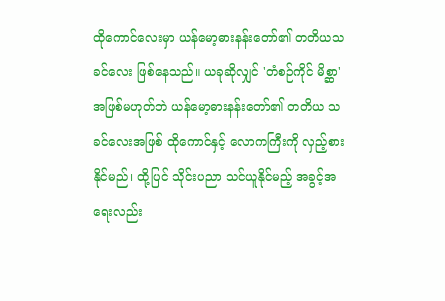ထိုကောင်လေးမှာ ယန်မော့ဓားနန်းတော်၏ တတိယသခင်လေး ဖြစ်နေသည်။ ယခုဆိုလျှင် 'တံစဉ်ကိုင် မိစ္ဆာ' အဖြစ်မဟုတ်ဘဲ ယန်မော့ဓားနန်းတော်၏ တတိယ သခင်လေးအဖြစ် ထိုကောင်နှင့် လောကကြီးကို လှည့်စားနိုင်မည်၊ ထို့ပြင် သိုင်းပညာ သင်ယူနိုင်မည့် အခွင့်အရေးလည်း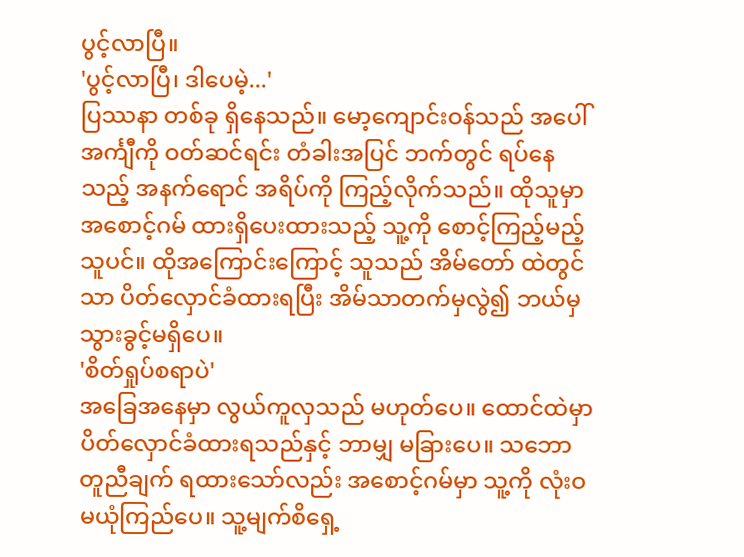ပွင့်လာပြီ။
'ပွင့်လာပြီ၊ ဒါပေမဲ့...'
ပြဿနာ တစ်ခု ရှိနေသည်။ မော့ကျောင်းဝန်သည် အပေါ်အင်္ကျီကို ဝတ်ဆင်ရင်း တံခါးအပြင် ဘက်တွင် ရပ်နေသည့် အနက်ရောင် အရိပ်ကို ကြည့်လိုက်သည်။ ထိုသူမှာ အစောင့်ဂမ် ထားရှိပေးထားသည့် သူ့ကို စောင့်ကြည့်မည့်သူပင်။ ထိုအကြောင်းကြောင့် သူသည် အိမ်တော် ထဲတွင်သာ ပိတ်လှောင်ခံထားရပြီး အိမ်သာတက်မှလွဲ၍ ဘယ်မှ သွားခွင့်မရှိပေ။
'စိတ်ရှုပ်စရာပဲ'
အခြေအနေမှာ လွယ်ကူလှသည် မဟုတ်ပေ။ ထောင်ထဲမှာ ပိတ်လှောင်ခံထားရသည်နှင့် ဘာမျှ မခြားပေ။ သဘောတူညီချက် ရထားသော်လည်း အစောင့်ဂမ်မှာ သူ့ကို လုံးဝ မယုံကြည်ပေ။ သူ့မျက်စိရှေ့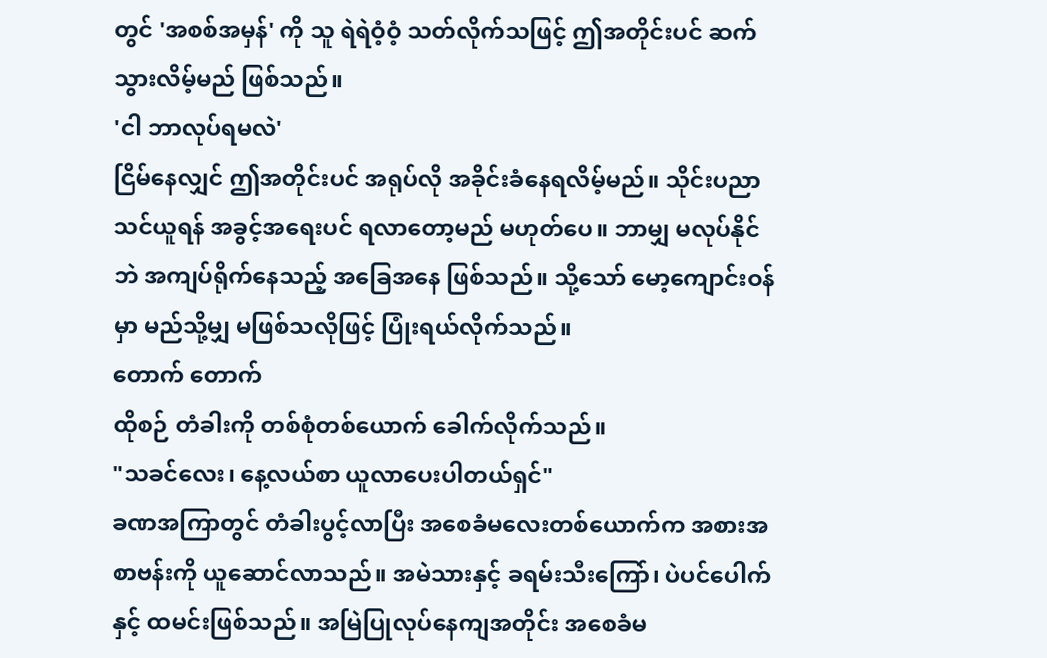တွင် 'အစစ်အမှန်' ကို သူ ရဲရဲဝံ့ဝံ့ သတ်လိုက်သဖြင့် ဤအတိုင်းပင် ဆက်သွားလိမ့်မည် ဖြစ်သည်။
'ငါ ဘာလုပ်ရမလဲ'
ငြိမ်နေလျှင် ဤအတိုင်းပင် အရုပ်လို အခိုင်းခံနေရလိမ့်မည်။ သိုင်းပညာ သင်ယူရန် အခွင့်အရေးပင် ရလာတော့မည် မဟုတ်ပေ။ ဘာမျှ မလုပ်နိုင်ဘဲ အကျပ်ရိုက်နေသည့် အခြေအနေ ဖြစ်သည်။ သို့သော် မော့ကျောင်းဝန်မှာ မည်သို့မျှ မဖြစ်သလိုဖြင့် ပြုံးရယ်လိုက်သည်။
တောက် တောက်
ထိုစဉ် တံခါးကို တစ်စုံတစ်ယောက် ခေါက်လိုက်သည်။
"သခင်လေး၊ နေ့လယ်စာ ယူလာပေးပါတယ်ရှင်"
ခဏအကြာတွင် တံခါးပွင့်လာပြီး အစေခံမလေးတစ်ယောက်က အစားအစာဗန်းကို ယူဆောင်လာသည်။ အမဲသားနှင့် ခရမ်းသီးကြော်၊ ပဲပင်ပေါက်နှင့် ထမင်းဖြစ်သည်။ အမြဲပြုလုပ်နေကျအတိုင်း အစေခံမ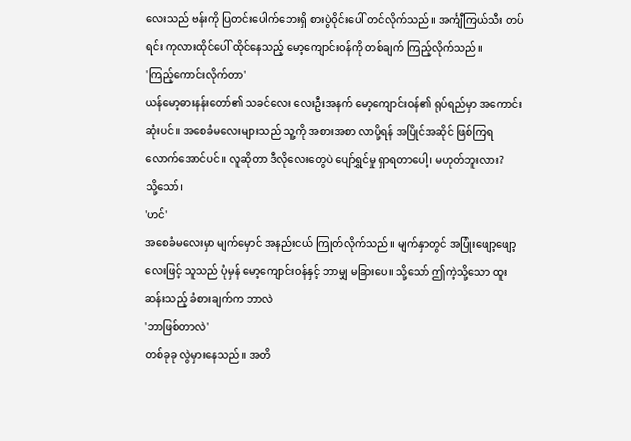လေးသည် ဗန်းကို ပြတင်းပေါက်ဘေးရှိ စားပွဲဝိုင်းပေါ် တင်လိုက်သည်။ အင်္ကျီကြယ်သီး တပ်ရင်း ကုလားထိုင်ပေါ် ထိုင်နေသည့် မော့ကျောင်းဝန်ကို တစ်ချက် ကြည့်လိုက်သည်။
'ကြည့်ကောင်းလိုက်တာ'
ယန်မော့ဓားနန်းတော်၏ သခင်လေး လေးဦးအနက် မော့ကျောင်းဝန်၏ ရုပ်ရည်မှာ အကောင်းဆုံးပင်။ အစေခံမလေးများသည် သူ့ကို အစားအစာ လာပို့ရန် အပြိုင်အဆိုင် ဖြစ်ကြရလောက်အောင်ပင်။ လူဆိုတာ ဒီလိုလေးတွေပဲ ပျော်ရွှင်မှု ရှာရတာပေါ့၊ မဟုတ်ဘူးလား?
သို့သော်၊
'ဟင်'
အစေခံမလေးမှာ မျက်မှောင် အနည်းငယ် ကြုတ်လိုက်သည်။ မျက်နှာတွင် အပြုံးဖျော့ဖျော့လေးဖြင့် သူသည် ပုံမှန် မော့ကျောင်းဝန်နှင့် ဘာမျှ မခြားပေ။ သို့သော် ဤကဲ့သို့သော ထူးဆန်းသည့် ခံစားချက်က ဘာလဲ
'ဘာဖြစ်တာလဲ'
တစ်ခုခု လွဲမှားနေသည်။ အတိ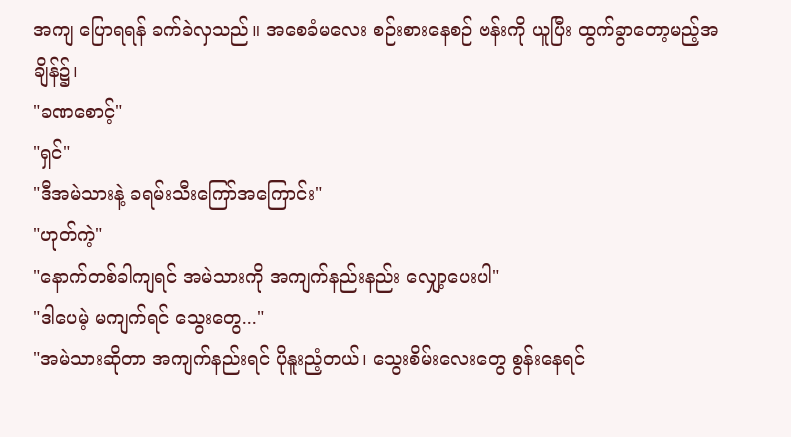အကျ ပြောရရန် ခက်ခဲလှသည်။ အစေခံမလေး စဉ်းစားနေစဉ် ဗန်းကို ယူပြီး ထွက်ခွာတော့မည့်အချိန်၌၊
"ခဏစောင့်"
"ရှင်"
"ဒီအမဲသားနဲ့ ခရမ်းသီးကြော်အကြောင်း"
"ဟုတ်ကဲ့"
"နောက်တစ်ခါကျရင် အမဲသားကို အကျက်နည်းနည်း လျှော့ပေးပါ"
"ဒါပေမဲ့ မကျက်ရင် သွေးတွေ..."
"အမဲသားဆိုတာ အကျက်နည်းရင် ပိုနူးညံ့တယ်၊ သွေးစိမ်းလေးတွေ စွန်းနေရင်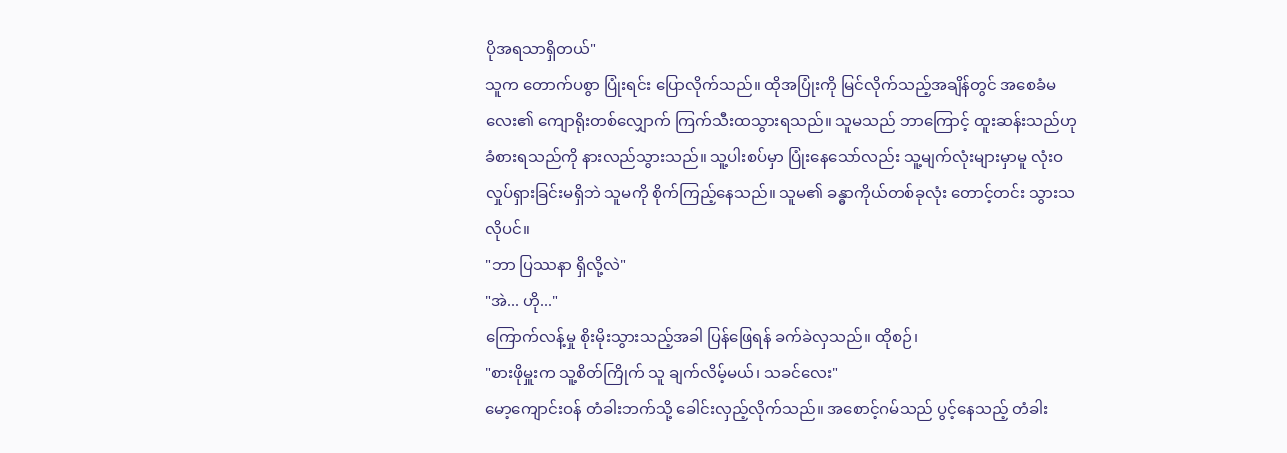ပိုအရသာရှိတယ်"
သူက တောက်ပစွာ ပြုံးရင်း ပြောလိုက်သည်။ ထိုအပြုံးကို မြင်လိုက်သည့်အချိန်တွင် အစေခံမလေး၏ ကျောရိုးတစ်လျှောက် ကြက်သီးထသွားရသည်။ သူမသည် ဘာကြောင့် ထူးဆန်းသည်ဟု ခံစားရသည်ကို နားလည်သွားသည်။ သူ့ပါးစပ်မှာ ပြုံးနေသော်လည်း သူ့မျက်လုံးများမှာမူ လုံးဝ လှုပ်ရှားခြင်းမရှိဘဲ သူမကို စိုက်ကြည့်နေသည်။ သူမ၏ ခန္ဓာကိုယ်တစ်ခုလုံး တောင့်တင်း သွားသလိုပင်။
"ဘာ ပြဿနာ ရှိလို့လဲ"
"အဲ... ဟို..."
ကြောက်လန့်မှု စိုးမိုးသွားသည့်အခါ ပြန်ဖြေရန် ခက်ခဲလှသည်။ ထိုစဉ်၊
"စားဖိုမှူးက သူ့စိတ်ကြိုက် သူ ချက်လိမ့်မယ်၊ သခင်လေး"
မော့ကျောင်းဝန် တံခါးဘက်သို့ ခေါင်းလှည့်လိုက်သည်။ အစောင့်ဂမ်သည် ပွင့်နေသည့် တံခါး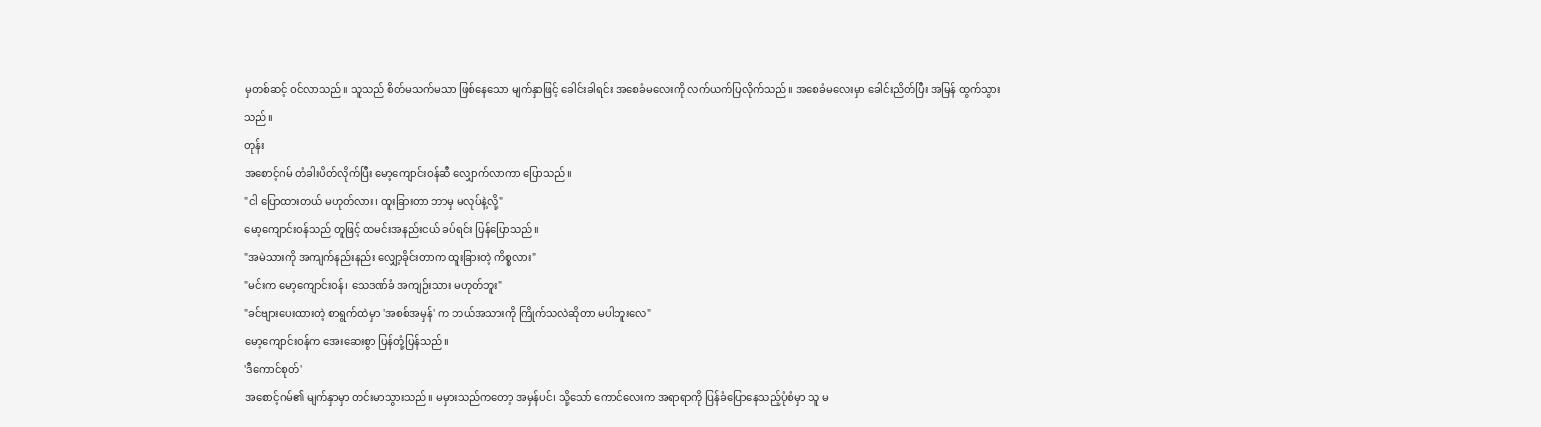မှတစ်ဆင့် ဝင်လာသည်။ သူသည် စိတ်မသက်မသာ ဖြစ်နေသော မျက်နှာဖြင့် ခေါင်းခါရင်း အစေခံမလေးကို လက်ယက်ပြလိုက်သည်။ အစေခံမလေးမှာ ခေါင်းညိတ်ပြီး အမြန် ထွက်သွားသည်။
တုန်း
အစောင့်ဂမ် တံခါးပိတ်လိုက်ပြီး မော့ကျောင်းဝန်ဆီ လျှောက်လာကာ ပြောသည်။
"ငါ ပြောထားတယ် မဟုတ်လား၊ ထူးခြားတာ ဘာမှ မလုပ်နဲ့လို့"
မော့ကျောင်းဝန်သည် တူဖြင့် ထမင်းအနည်းငယ် ခပ်ရင်း ပြန်ပြောသည်။
"အမဲသားကို အကျက်နည်းနည်း လျှော့ခိုင်းတာက ထူးခြားတဲ့ ကိစ္စလား"
"မင်းက မော့ကျောင်းဝန်၊ သေဒဏ်ခံ အကျဉ်းသား မဟုတ်ဘူး"
"ခင်ဗျားပေးထားတဲ့ စာရွက်ထဲမှာ 'အစစ်အမှန်' က ဘယ်အသားကို ကြိုက်သလဲဆိုတာ မပါဘူးလေ"
မော့ကျောင်းဝန်က အေးဆေးစွာ ပြန်တုံ့ပြန်သည်။
'ဒီကောင်စုတ်'
အစောင့်ဂမ်၏ မျက်နှာမှာ တင်းမာသွားသည်။ မမှားသည်ကတော့ အမှန်ပင်၊ သို့သော် ကောင်လေးက အရာရာကို ပြန်ခံပြောနေသည့်ပုံစံမှာ သူ မ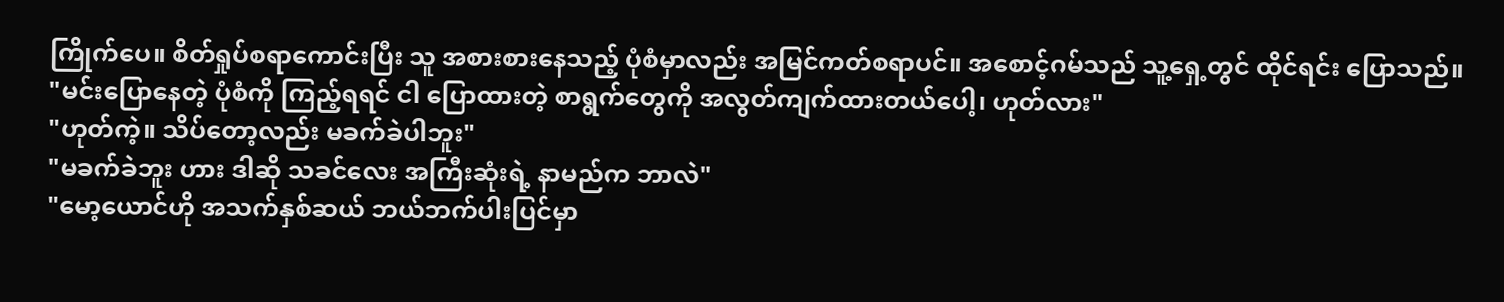ကြိုက်ပေ။ စိတ်ရှုပ်စရာကောင်းပြီး သူ အစားစားနေသည့် ပုံစံမှာလည်း အမြင်ကတ်စရာပင်။ အစောင့်ဂမ်သည် သူ့ရှေ့တွင် ထိုင်ရင်း ပြောသည်။
"မင်းပြောနေတဲ့ ပုံစံကို ကြည့်ရရင် ငါ ပြောထားတဲ့ စာရွက်တွေကို အလွတ်ကျက်ထားတယ်ပေါ့၊ ဟုတ်လား"
"ဟုတ်ကဲ့။ သိပ်တော့လည်း မခက်ခဲပါဘူး"
"မခက်ခဲဘူး ဟား ဒါဆို သခင်လေး အကြီးဆုံးရဲ့ နာမည်က ဘာလဲ"
"မော့ယောင်ဟို အသက်နှစ်ဆယ် ဘယ်ဘက်ပါးပြင်မှာ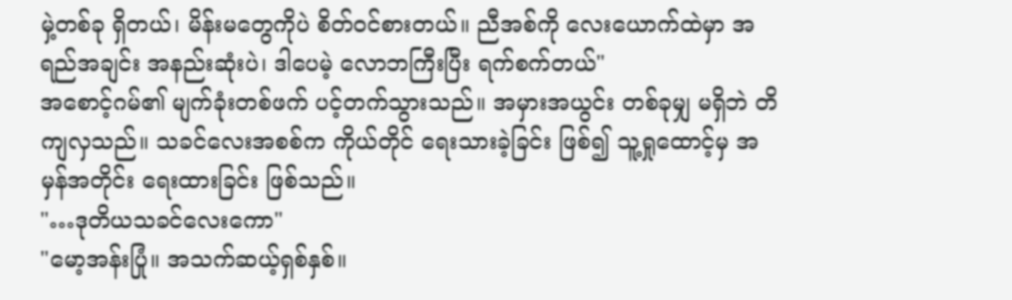မှဲ့တစ်ခု ရှိတယ်၊ မိန်းမတွေကိုပဲ စိတ်ဝင်စားတယ်။ ညီအစ်ကို လေးယောက်ထဲမှာ အရည်အချင်း အနည်းဆုံးပဲ၊ ဒါပေမဲ့ လောဘကြီးပြီး ရက်စက်တယ်"
အစောင့်ဂမ်၏ မျက်ခုံးတစ်ဖက် ပင့်တက်သွားသည်။ အမှားအယွင်း တစ်ခုမျှ မရှိဘဲ တိကျလှသည်။ သခင်လေးအစစ်က ကိုယ်တိုင် ရေးသားခဲ့ခြင်း ဖြစ်၍ သူ့ရှုထောင့်မှ အမှန်အတိုင်း ရေးထားခြင်း ဖြစ်သည်။
"…ဒုတိယသခင်လေးကော"
"မော့အန်းပြုံ။ အသက်ဆယ့်ရှစ်နှစ်။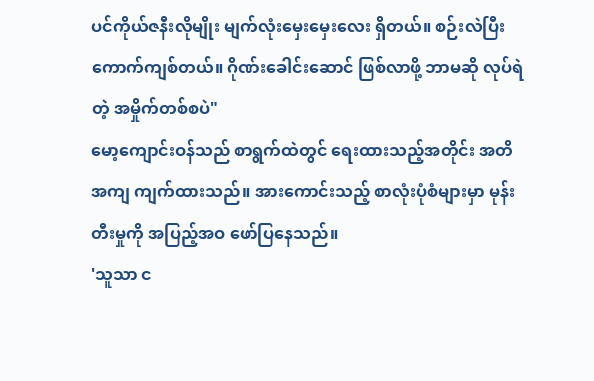ပင်ကိုယ်ဇနီးလိုမျိုး မျက်လုံးမှေးမှေးလေး ရှိတယ်။ စဉ်းလဲပြီး ကောက်ကျစ်တယ်။ ဂိုဏ်းခေါင်းဆောင် ဖြစ်လာဖို့ ဘာမဆို လုပ်ရဲတဲ့ အမှိုက်တစ်စပဲ"
မော့ကျောင်းဝန်သည် စာရွက်ထဲတွင် ရေးထားသည့်အတိုင်း အတိအကျ ကျက်ထားသည်။ အားကောင်းသည့် စာလုံးပုံစံများမှာ မုန်းတီးမှုကို အပြည့်အဝ ဖော်ပြနေသည်။
'သူသာ င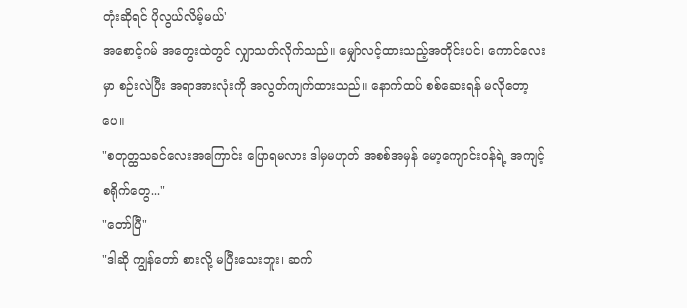တုံးဆိုရင် ပိုလွယ်လိမ့်မယ်'
အစောင့်ဂမ် အတွေးထဲတွင် လျှာသတ်လိုက်သည်။ မျှော်လင့်ထားသည့်အတိုင်းပင်၊ ကောင်လေးမှာ စဉ်းလဲပြီး အရာအားလုံးကို အလွတ်ကျက်ထားသည်။ နောက်ထပ် စစ်ဆေးရန် မလိုတော့ပေ။
"စတုတ္ထသခင်လေးအကြောင်း ပြောရမလား ဒါမှမဟုတ် အစစ်အမှန် မော့ကျောင်းဝန်ရဲ့ အကျင့်စရိုက်တွေ..."
"တော်ပြီ"
"ဒါဆို ကျွန်တော် စားလို့ မပြီးသေးဘူး၊ ဆက်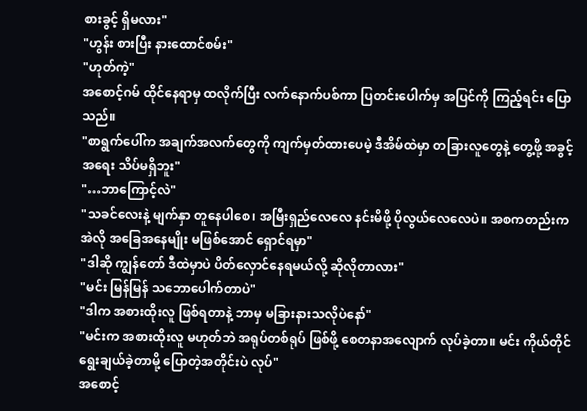စားခွင့် ရှိမလား"
"ဟွန်း စားပြီး နားထောင်စမ်း"
"ဟုတ်ကဲ့"
အစောင့်ဂမ် ထိုင်နေရာမှ ထလိုက်ပြီး လက်နောက်ပစ်ကာ ပြတင်းပေါက်မှ အပြင်ကို ကြည့်ရင်း ပြောသည်။
"စာရွက်ပေါ်က အချက်အလက်တွေကို ကျက်မှတ်ထားပေမဲ့ ဒီအိမ်ထဲမှာ တခြားလူတွေနဲ့ တွေ့ဖို့ အခွင့်အရေး သိပ်မရှိဘူး"
"…ဘာကြောင့်လဲ"
"သခင်လေးနဲ့ မျက်နှာ တူနေပါစေ၊ အမြီးရှည်လေလေ နင်းမိဖို့ ပိုလွယ်လေလေပဲ။ အစကတည်းက အဲလို အခြေအနေမျိုး မဖြစ်အောင် ရှောင်ရမှာ"
"ဒါဆို ကျွန်တော် ဒီထဲမှာပဲ ပိတ်လှောင်နေရမယ်လို့ ဆိုလိုတာလား"
"မင်း မြန်မြန် သဘောပေါက်တာပဲ"
"ဒါက အစားထိုးလူ ဖြစ်ရတာနဲ့ ဘာမှ မခြားနားသလိုပဲနော်"
"မင်းက အစားထိုးလူ မဟုတ်ဘဲ အရုပ်တစ်ရုပ် ဖြစ်ဖို့ စေတနာအလျောက် လုပ်ခဲ့တာ။ မင်း ကိုယ်တိုင် ရွေးချယ်ခဲ့တာမို့ ပြောတဲ့အတိုင်းပဲ လုပ်"
အစောင့်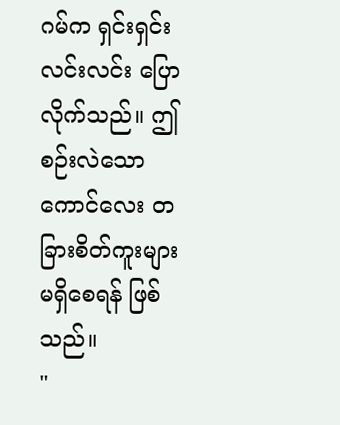ဂမ်က ရှင်းရှင်းလင်းလင်း ပြောလိုက်သည်။ ဤစဉ်းလဲသော ကောင်လေး တခြားစိတ်ကူးများ မရှိစေရန် ဖြစ်သည်။
"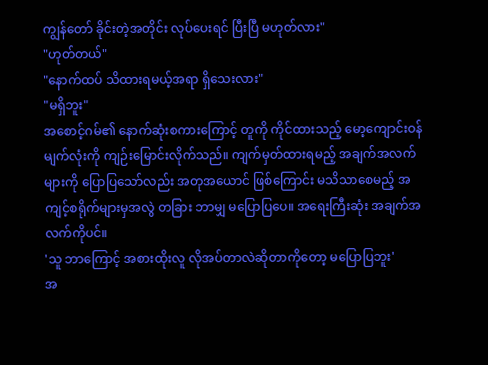ကျွန်တော် ခိုင်းတဲ့အတိုင်း လုပ်ပေးရင် ပြီးပြီ မဟုတ်လား"
"ဟုတ်တယ်"
"နောက်ထပ် သိထားရမယ့်အရာ ရှိသေးလား"
"မရှိဘူး"
အစောင့်ဂမ်၏ နောက်ဆုံးစကားကြောင့် တူကို ကိုင်ထားသည့် မော့ကျောင်းဝန် မျက်လုံးကို ကျဉ်းမြောင်းလိုက်သည်။ ကျက်မှတ်ထားရမည့် အချက်အလက်များကို ပြောပြသော်လည်း အတုအယောင် ဖြစ်ကြောင်း မသိသာစေမည့် အကျင့်စရိုက်များမှအလွဲ တခြား ဘာမျှ မပြောပြပေ။ အရေးကြီးဆုံး အချက်အလက်ကိုပင်။
'သူ ဘာကြောင့် အစားထိုးလူ လိုအပ်တာလဲဆိုတာကိုတော့ မပြောပြဘူး'
အ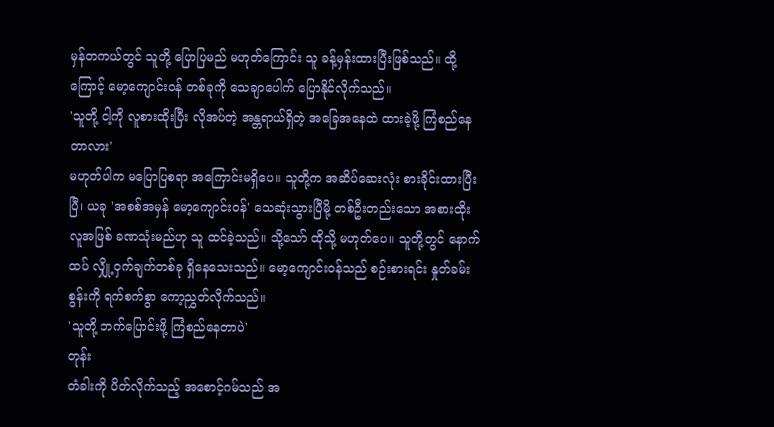မှန်တကယ်တွင် သူတို့ ပြောပြမည် မဟုတ်ကြောင်း သူ ခန့်မှန်းထားပြီးဖြစ်သည်။ ထို့ကြောင့် မော့ကျောင်းဝန် တစ်ခုကို သေချာပေါက် ပြောနိုင်လိုက်သည်။
'သူတို့ ငါ့ကို လူစားထိုးပြီး လိုအပ်တဲ့ အန္တရာယ်ရှိတဲ့ အခြေအနေထဲ ထားခဲ့ဖို့ ကြံစည်နေတာလား'
မဟုတ်ပါက မပြောပြစရာ အကြောင်းမရှိပေ။ သူတို့က အဆိပ်ဆေးလုံး စားခိုင်းထားပြီးပြီ၊ ယခု 'အစစ်အမှန် မော့ကျောင်းဝန်' သေဆုံးသွားပြီမို့ တစ်ဦးတည်းသော အစားထိုးလူအဖြစ် ခဏသုံးမည်ဟု သူ ထင်ခဲ့သည်။ သို့သော် ထိုသို့ မဟုတ်ပေ။ သူတို့တွင် နောက်ထပ် လျှို့ဝှက်ချက်တစ်ခု ရှိနေသေးသည်။ မော့ကျောင်းဝန်သည် စဉ်းစားရင်း နှုတ်ခမ်းစွန်းကို ရက်စက်စွာ ကော့ညွှတ်လိုက်သည်။
'သူတို့ ဘက်ပြောင်းဖို့ ကြံစည်နေတာပဲ'
တုန်း
တံခါးကို ပိတ်လိုက်သည့် အစောင့်ဂမ်သည် အ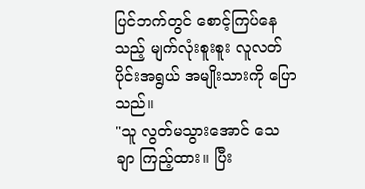ပြင်ဘက်တွင် စောင့်ကြပ်နေသည့် မျက်လုံးစူးစူး လူလတ်ပိုင်းအရွယ် အမျိုးသားကို ပြောသည်။
"သူ လွတ်မသွားအောင် သေချာ ကြည့်ထား။ ပြီး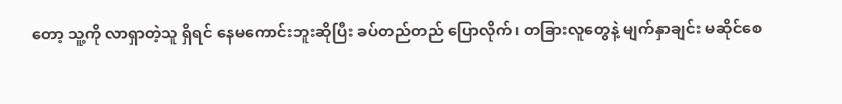တော့ သူ့ကို လာရှာတဲ့သူ ရှိရင် နေမကောင်းဘူးဆိုပြီး ခပ်တည်တည် ပြောလိုက်၊ တခြားလူတွေနဲ့ မျက်နှာချင်း မဆိုင်စေ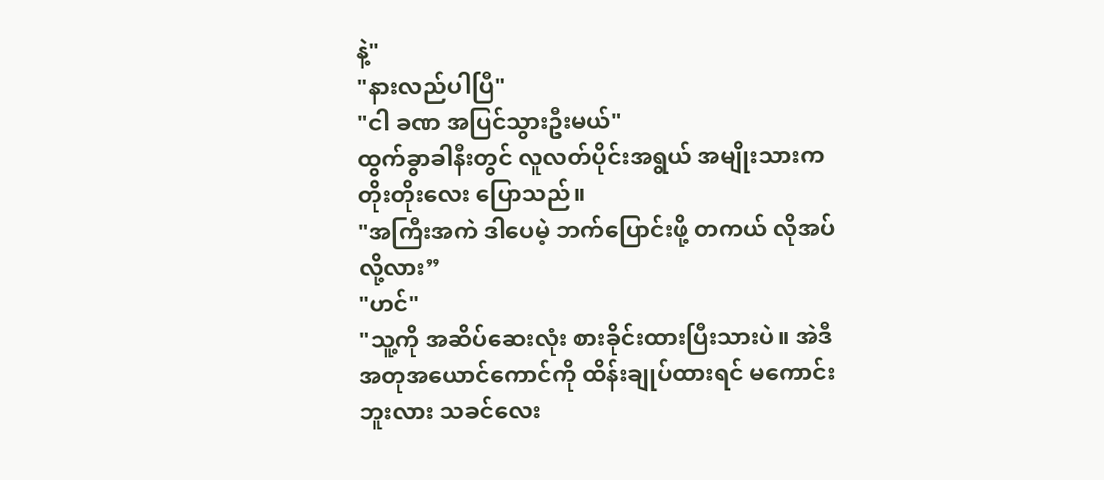နဲ့"
"နားလည်ပါပြီ"
"ငါ ခဏ အပြင်သွားဦးမယ်"
ထွက်ခွာခါနီးတွင် လူလတ်ပိုင်းအရွယ် အမျိုးသားက တိုးတိုးလေး ပြောသည်။
"အကြီးအကဲ ဒါပေမဲ့ ဘက်ပြောင်းဖို့ တကယ် လိုအပ်လို့လား”
"ဟင်"
"သူ့ကို အဆိပ်ဆေးလုံး စားခိုင်းထားပြီးသားပဲ။ အဲဒီအတုအယောင်ကောင်ကို ထိန်းချုပ်ထားရင် မကောင်းဘူးလား သခင်လေး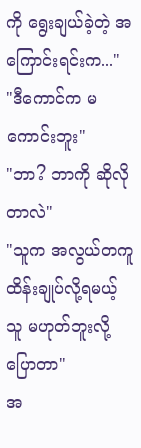ကို ရွေးချယ်ခဲ့တဲ့ အကြောင်းရင်းက..."
"ဒီကောင်က မကောင်းဘူး"
"ဘာ? ဘာကို ဆိုလိုတာလဲ"
"သူက အလွယ်တကူ ထိန်းချုပ်လို့ရမယ့်သူ မဟုတ်ဘူးလို့ ပြောတာ"
အ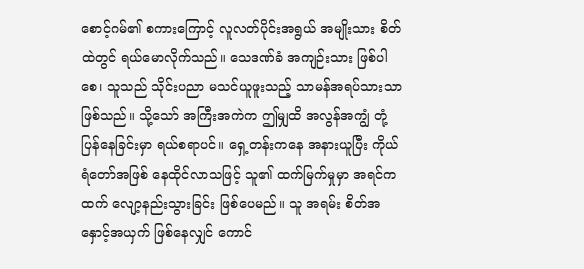စောင့်ဂမ်၏ စကားကြောင့် လူလတ်ပိုင်းအရွယ် အမျိုးသား စိတ်ထဲတွင် ရယ်မောလိုက်သည်။ သေဒဏ်ခံ အကျဉ်းသား ဖြစ်ပါစေ၊ သူသည် သိုင်းပညာ မသင်ယူဖူးသည့် သာမန်အရပ်သားသာ ဖြစ်သည်။ သို့သော် အကြီးအကဲက ဤမျှထိ အလွန်အကျွံ တုံ့ပြန်နေခြင်းမှာ ရယ်စရာပင်။ ရှေ့တန်းကနေ အနားယူပြီး ကိုယ်ရံတော်အဖြစ် နေထိုင်လာသဖြင့် သူ၏ ထက်မြက်မှုမှာ အရင်ကထက် လျော့နည်းသွားခြင်း ဖြစ်ပေမည်။ သူ အရမ်း စိတ်အနှောင့်အယှက် ဖြစ်နေလျှင် ကောင်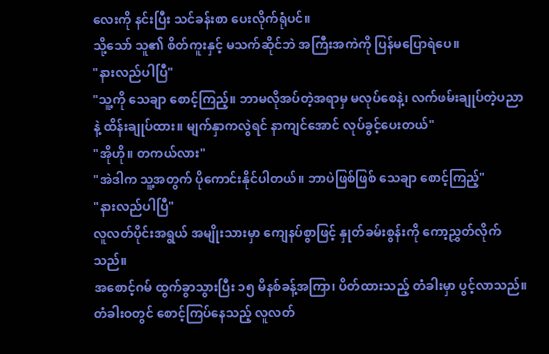လေးကို နင်းပြီး သင်ခန်းစာ ပေးလိုက်ရုံပင်။
သို့သော် သူ၏ စိတ်ကူးနှင့် မသက်ဆိုင်ဘဲ အကြီးအကဲကို ပြန်မပြောရဲပေ။
"နားလည်ပါပြီ"
"သူ့ကို သေချာ စောင့်ကြည့်။ ဘာမလိုအပ်တဲ့အရာမှ မလုပ်စေနဲ့၊ လက်ဖမ်းချုပ်တဲ့ပညာနဲ့ ထိန်းချုပ်ထား။ မျက်နှာကလွဲရင် နာကျင်အောင် လုပ်ခွင့်ပေးတယ်"
"အိုဟို။ တကယ်လား"
"အဲဒါက သူ့အတွက် ပိုကောင်းနိုင်ပါတယ်။ ဘာပဲဖြစ်ဖြစ် သေချာ စောင့်ကြည့်"
"နားလည်ပါပြီ"
လူလတ်ပိုင်းအရွယ် အမျိုးသားမှာ ကျေနပ်စွာဖြင့် နှုတ်ခမ်းစွန်းကို ကော့ညွှတ်လိုက်သည်။
အစောင့်ဂမ် ထွက်ခွာသွားပြီး ၁၅ မိနစ်ခန့်အကြာ၊ ပိတ်ထားသည့် တံခါးမှာ ပွင့်လာသည်။ တံခါးဝတွင် စောင့်ကြပ်နေသည့် လူလတ်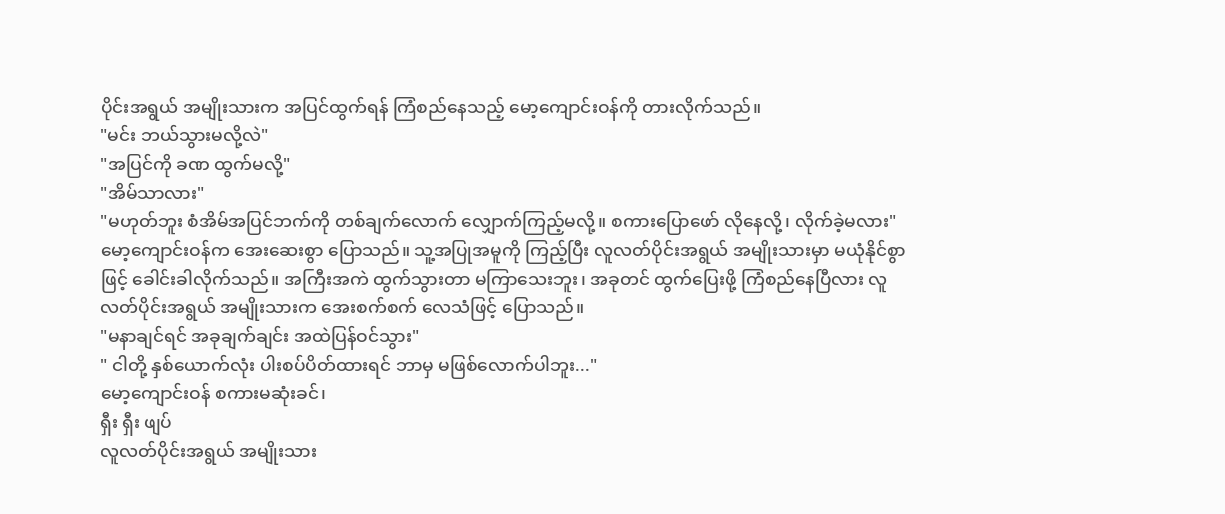ပိုင်းအရွယ် အမျိုးသားက အပြင်ထွက်ရန် ကြံစည်နေသည့် မော့ကျောင်းဝန်ကို တားလိုက်သည်။
"မင်း ဘယ်သွားမလို့လဲ"
"အပြင်ကို ခဏ ထွက်မလို့"
"အိမ်သာလား"
"မဟုတ်ဘူး စံအိမ်အပြင်ဘက်ကို တစ်ချက်လောက် လျှောက်ကြည့်မလို့။ စကားပြောဖော် လိုနေလို့၊ လိုက်ခဲ့မလား"
မော့ကျောင်းဝန်က အေးဆေးစွာ ပြောသည်။ သူ့အပြုအမူကို ကြည့်ပြီး လူလတ်ပိုင်းအရွယ် အမျိုးသားမှာ မယုံနိုင်စွာဖြင့် ခေါင်းခါလိုက်သည်။ အကြီးအကဲ ထွက်သွားတာ မကြာသေးဘူး၊ အခုတင် ထွက်ပြေးဖို့ ကြံစည်နေပြီလား လူလတ်ပိုင်းအရွယ် အမျိုးသားက အေးစက်စက် လေသံဖြင့် ပြောသည်။
"မနာချင်ရင် အခုချက်ချင်း အထဲပြန်ဝင်သွား"
" ငါတို့ နှစ်ယောက်လုံး ပါးစပ်ပိတ်ထားရင် ဘာမှ မဖြစ်လောက်ပါဘူး..."
မော့ကျောင်းဝန် စကားမဆုံးခင်၊
ရှီး ရှီး ဖျပ်
လူလတ်ပိုင်းအရွယ် အမျိုးသား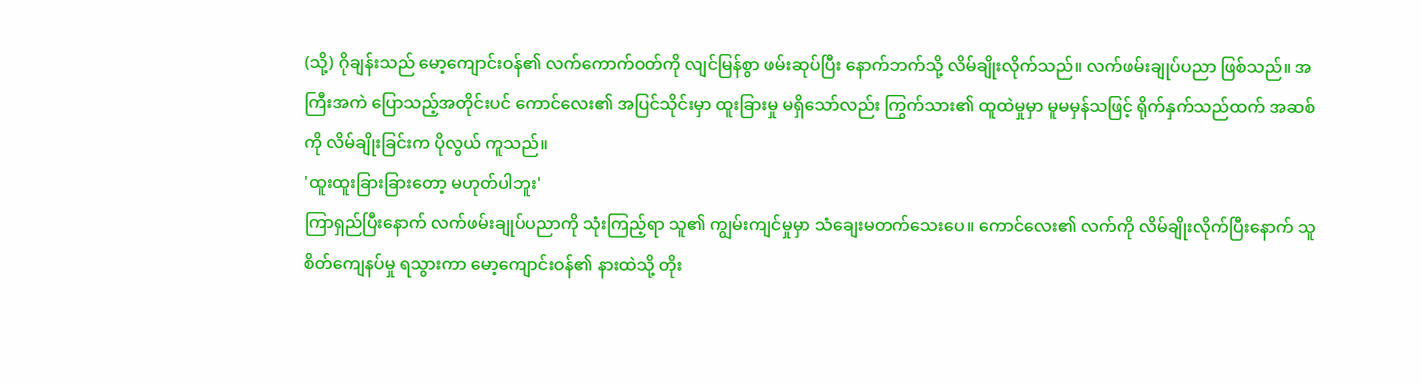(သို့) ဂိုချန်းသည် မော့ကျောင်းဝန်၏ လက်ကောက်ဝတ်ကို လျင်မြန်စွာ ဖမ်းဆုပ်ပြီး နောက်ဘက်သို့ လိမ်ချိုးလိုက်သည်။ လက်ဖမ်းချုပ်ပညာ ဖြစ်သည်။ အကြီးအကဲ ပြောသည့်အတိုင်းပင် ကောင်လေး၏ အပြင်သိုင်းမှာ ထူးခြားမှု မရှိသော်လည်း ကြွက်သား၏ ထူထဲမှုမှာ မူမမှန်သဖြင့် ရိုက်နှက်သည်ထက် အဆစ်ကို လိမ်ချိုးခြင်းက ပိုလွယ် ကူသည်။
'ထူးထူးခြားခြားတော့ မဟုတ်ပါဘူး'
ကြာရှည်ပြီးနောက် လက်ဖမ်းချုပ်ပညာကို သုံးကြည့်ရာ သူ၏ ကျွမ်းကျင်မှုမှာ သံချေးမတက်သေးပေ။ ကောင်လေး၏ လက်ကို လိမ်ချိုးလိုက်ပြီးနောက် သူ စိတ်ကျေနပ်မှု ရသွားကာ မော့ကျောင်းဝန်၏ နားထဲသို့ တိုး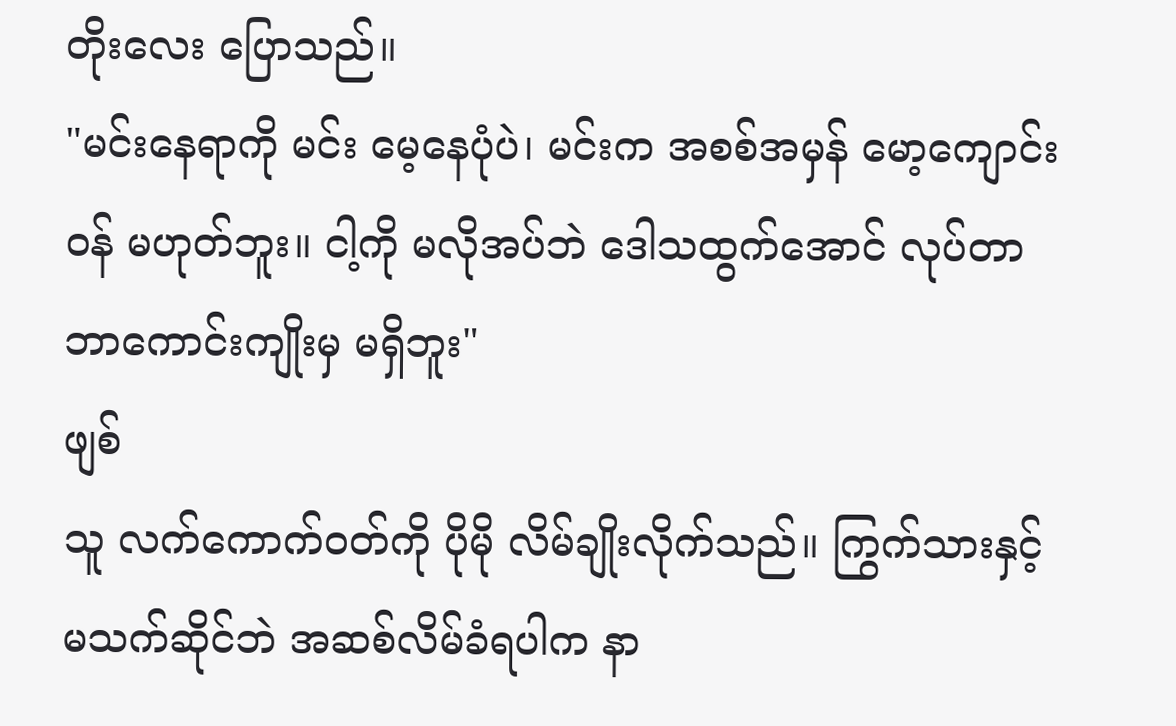တိုးလေး ပြောသည်။
"မင်းနေရာကို မင်း မေ့နေပုံပဲ၊ မင်းက အစစ်အမှန် မော့ကျောင်းဝန် မဟုတ်ဘူး။ ငါ့ကို မလိုအပ်ဘဲ ဒေါသထွက်အောင် လုပ်တာ ဘာကောင်းကျိုးမှ မရှိဘူး"
ဖျစ်
သူ လက်ကောက်ဝတ်ကို ပိုမို လိမ်ချိုးလိုက်သည်။ ကြွက်သားနှင့် မသက်ဆိုင်ဘဲ အဆစ်လိမ်ခံရပါက နာ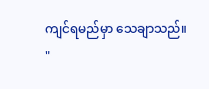ကျင်ရမည်မှာ သေချာသည်။
"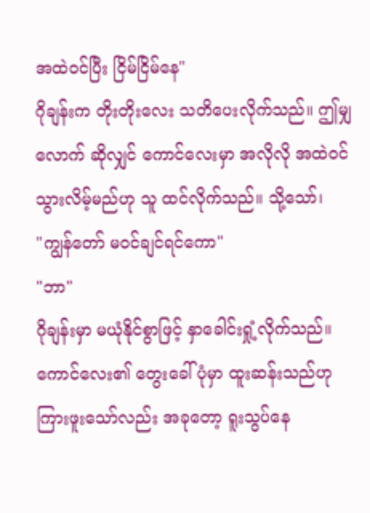အထဲဝင်ပြီး ငြိမ်ငြိမ်နေ"
ဂိုချန်းက တိုးတိုးလေး သတိပေးလိုက်သည်။ ဤမျှလောက် ဆိုလျှင် ကောင်လေးမှာ အလိုလို အထဲဝင်သွားလိမ့်မည်ဟု သူ ထင်လိုက်သည်။ သို့သော်၊
"ကျွန်တော် မဝင်ချင်ရင်ကော"
"ဘာ"
ဂိုချန်းမှာ မယုံနိုင်စွာဖြင့် နှာခေါင်းရှုံ့လိုက်သည်။ ကောင်လေး၏ တွေးခေါ်ပုံမှာ ထူးဆန်းသည်ဟု ကြားဖူးသော်လည်း အခုတော့ ရူးသွပ်နေ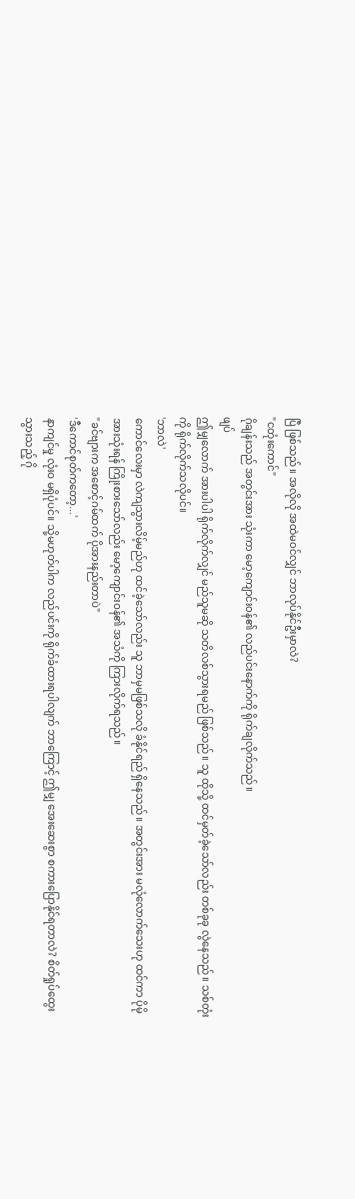ပြီ ဖြစ်သည်။ အလိုလို အထဲမဝင်လျှင် ဘာလုပ်နိုင်ဦးမှာလဲ?
"ငတုံးကောင်"
ဂိုချန်းသည် အတွင်းအား သုံးကာ မော့ကျောင်းဝန်၏ လည်ပင်းနောက်ကို ရိုက်ချလိုက်သည်။
ဖျပ်
ဤမျှလောက် အားပါပါ ရိုက်လိုက်လျှင် မည်သူမဆို သတိလစ်သွားရမည် ဖြစ်သည်။ သူ ထိုသို့ ထင်မှတ်ခဲ့သော်လည်း တစ်ခုခု လွဲနေသည်။ သစ်တုံးကို ရိုက်လိုက်သလိုပင်။
'ဘာလဲ'
ကောင်လေးမှာ လဲကျသွားလိမ့်မည်ဟု ထင်ခဲ့သော်လည်း သူ ဘာမှမဖြစ်သလို ခံနိုင်ရည် ရှိနေသည်။ အတွင်းအား မလုံလောက်သေးဟု ထင်ကာ ပိုမို အားသုံးရန် ကြိုးစားသော်လည်း မော့ကျောင်းဝန်၏ အသံကို ကြားလိုက်ရသည်။
"ခင်ဗျားက အစောင့်ဂမ်ထက် ပိုအားနည်းတာပဲ"
'ဒီကောင်စုတ်ကတော့...'
နာကျင်မှု လုံးဝ မရှိပုံပင်။ သို့မဟုတ်ပါက လည်ပင်းကို ရိုက်ခံထားရပါလျက် ဘာကြောင့် ဤမျှ အေးဆေးစွာ စကားပြောနိုင်ရတာလဲ? စိတ်ရှုပ်ထွေးသွားသည့် ဂို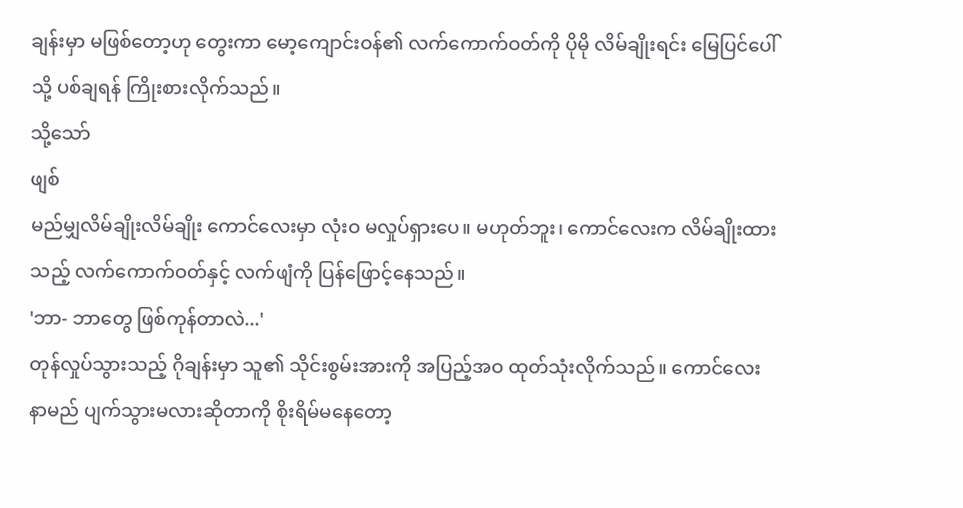ချန်းမှာ မဖြစ်တော့ဟု တွေးကာ မော့ကျောင်းဝန်၏ လက်ကောက်ဝတ်ကို ပိုမို လိမ်ချိုးရင်း မြေပြင်ပေါ်သို့ ပစ်ချရန် ကြိုးစားလိုက်သည်။
သို့သော်
ဖျစ်
မည်မျှလိမ်ချိုးလိမ်ချိုး ကောင်လေးမှာ လုံးဝ မလှုပ်ရှားပေ။ မဟုတ်ဘူး၊ ကောင်လေးက လိမ်ချိုးထားသည့် လက်ကောက်ဝတ်နှင့် လက်ဖျံကို ပြန်ဖြောင့်နေသည်။
'ဘာ- ဘာတွေ ဖြစ်ကုန်တာလဲ...'
တုန်လှုပ်သွားသည့် ဂိုချန်းမှာ သူ၏ သိုင်းစွမ်းအားကို အပြည့်အဝ ထုတ်သုံးလိုက်သည်။ ကောင်လေး နာမည် ပျက်သွားမလားဆိုတာကို စိုးရိမ်မနေတော့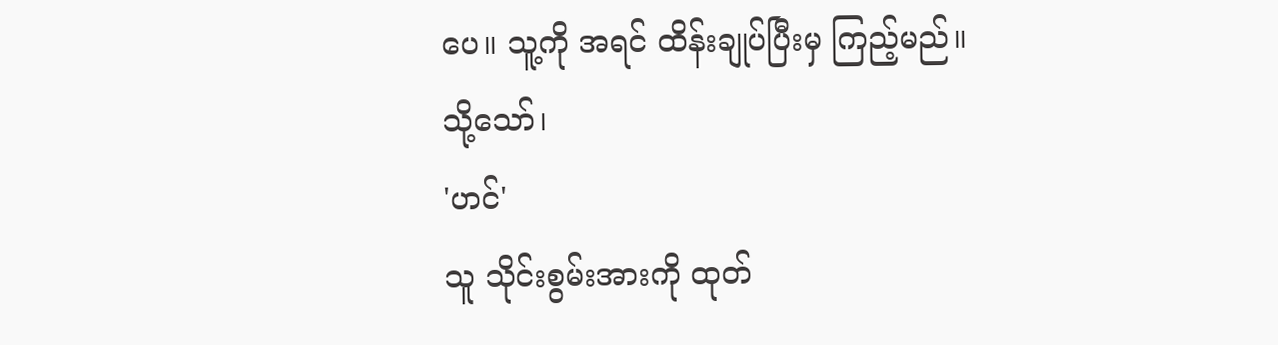ပေ။ သူ့ကို အရင် ထိန်းချုပ်ပြီးမှ ကြည့်မည်။
သို့သော်၊
'ဟင်'
သူ သိုင်းစွမ်းအားကို ထုတ်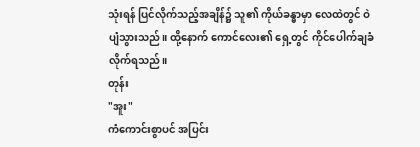သုံးရန် ပြင်လိုက်သည့်အချိန်၌ သူ၏ ကိုယ်ခန္ဓာမှာ လေထဲတွင် ဝဲပျံသွားသည်။ ထို့နောက် ကောင်လေး၏ ရှေ့တွင် ကိုင်ပေါက်ချခံလိုက်ရသည်။
တုန်း
"အူး"
ကံကောင်းစွာပင် အပြင်း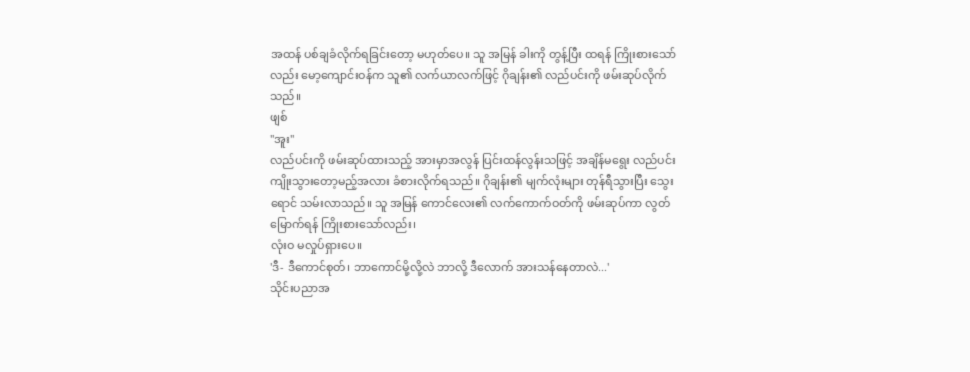အထန် ပစ်ချခံလိုက်ရခြင်းတော့ မဟုတ်ပေ။ သူ အမြန် ခါးကို တွန့်ပြီး ထရန် ကြိုးစားသော်လည်း မော့ကျောင်းဝန်က သူ၏ လက်ယာလက်ဖြင့် ဂိုချန်း၏ လည်ပင်းကို ဖမ်းဆုပ်လိုက်သည်။
ဖျစ်
"အူး"
လည်ပင်းကို ဖမ်းဆုပ်ထားသည့် အားမှာအလွန် ပြင်းထန်လွန်းသဖြင့် အချိန်မရွေး လည်ပင်း ကျိုးသွားတော့မည့်အလား ခံစားလိုက်ရသည်။ ဂိုချန်း၏ မျက်လုံးများ တုန်ရီသွားပြီး သွေးရောင် သမ်းလာသည်။ သူ အမြန် ကောင်လေး၏ လက်ကောက်ဝတ်ကို ဖမ်းဆုပ်ကာ လွတ်မြောက်ရန် ကြိုးစားသော်လည်း၊
လုံးဝ မလှုပ်ရှားပေ။
'ဒီ- ဒီကောင်စုတ်၊ ဘာကောင်မို့လို့လဲ ဘာလို့ ဒီလောက် အားသန်နေတာလဲ...'
သိုင်းပညာအ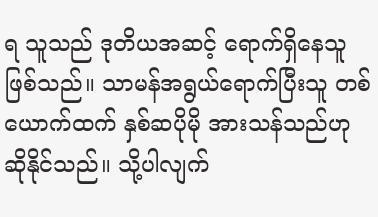ရ သူသည် ဒုတိယအဆင့် ရောက်ရှိနေသူဖြစ်သည်။ သာမန်အရွယ်ရောက်ပြီးသူ တစ်ယောက်ထက် နှစ်ဆပိုမို အားသန်သည်ဟု ဆိုနိုင်သည်။ သို့ပါလျက်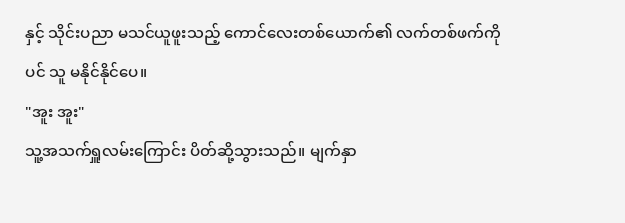နှင့် သိုင်းပညာ မသင်ယူဖူးသည့် ကောင်လေးတစ်ယောက်၏ လက်တစ်ဖက်ကိုပင် သူ မနိုင်နိုင်ပေ။
"အူး အူး"
သူ့အသက်ရှူလမ်းကြောင်း ပိတ်ဆို့သွားသည်။ မျက်နှာ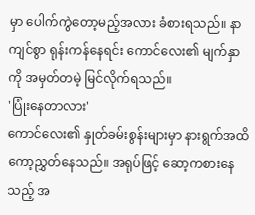မှာ ပေါက်ကွဲတော့မည့်အလား ခံစားရသည်။ နာကျင်စွာ ရုန်းကန်နေရင်း ကောင်လေး၏ မျက်နှာကို အမှတ်တမဲ့ မြင်လိုက်ရသည်။
'ပြုံးနေတာလား'
ကောင်လေး၏ နှုတ်ခမ်းစွန်းများမှာ နားရွက်အထိ ကော့ညွှတ်နေသည်။ အရုပ်ဖြင့် ဆော့ကစားနေသည့် အ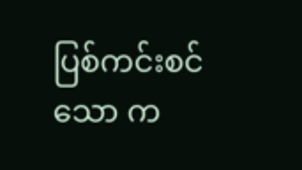ပြစ်ကင်းစင်သော က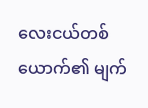လေးငယ်တစ်ယောက်၏ မျက်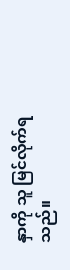နှာကို သူ မြင်လိုက်ရသည်။